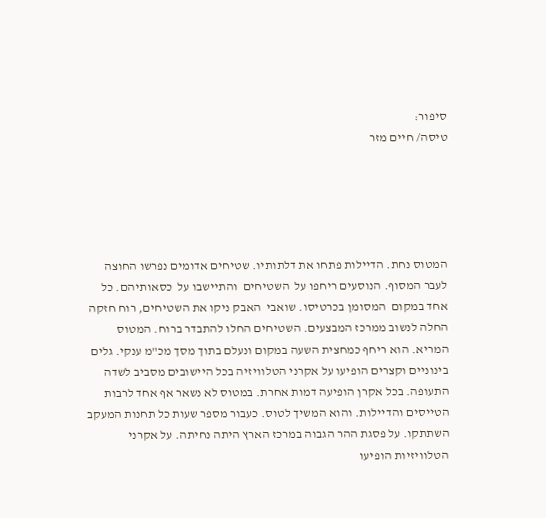סיפור:
טיסה/ חיים מזר





המטוס נחת. הדיילות פתחו את דלתותיו. שטיחים אדומים נפרשו החוצה לעבר המסוף. הנוסעים ריחפו על  השטיחים  והתיישבו על  כסאותיהם. כל אחד במקום  המסומן בכרטיסו. שואבי  האבק ניקו את השטיחים, רוח חזקה החלה לנשוב ממרכז המבצעים. השטיחים החלו להתבדר ברוח. המטוס המריא. הוא ריחף כמחצית השעה במקום ונעלם בתוך מסך מכ"מ ענקי. גלים בינוניים וקצרים הופיעו על אקרני הטלוויזיה בכל היישובים מסביב לשדה התעופה. בכל אקרן הופיעה דמות אחרת. במטוס לא נשאר אף אחד לרבות הטייסים והדיילות. והוא המשיך לטוס. כעבור מספר שעות כל תחנות המעקב השתתקו. על פסגת ההר הגבוה במרכז הארץ היתה נחיתה. על אקרני הטלוויזיות הופיעו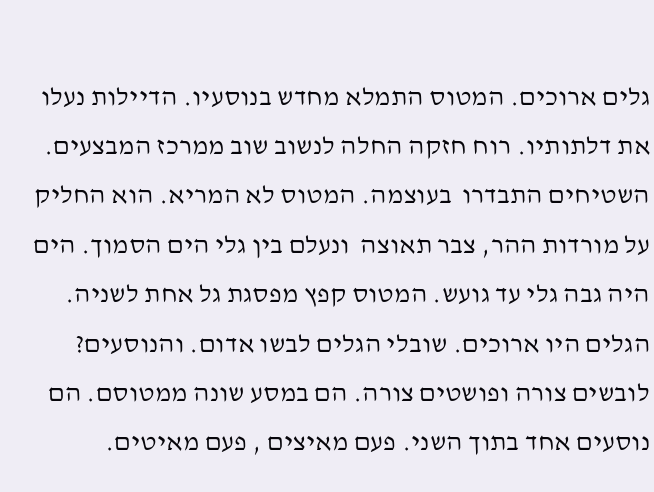גלים ארוכים. המטוס התמלא מחדש בנוסעיו. הדיילות נעלו את דלתותיו. רוח חזקה החלה לנשוב שוב ממרכז המבצעים. השטיחים התבדרו  בעוצמה. המטוס לא המריא. הוא החליק על מורדות ההר, צבר תאוצה  ונעלם בין גלי הים הסמוך. הים היה גבה גלי עד גועש. המטוס קפץ מפסגת גל אחת לשניה. הגלים היו ארוכים. שובלי הגלים לבשו אדום. והנוסעים?  לובשים צורה ופושטים צורה. הם במסע שונה ממטוסם. הם נוסעים אחד בתוך השני. פעם מאיצים , פעם מאיטים.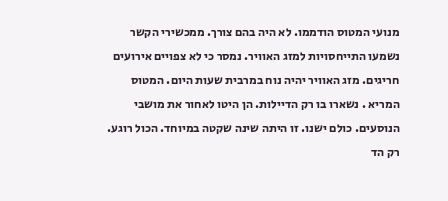מנועי המטוס הודממו. לא היה בהם צורך. ממכשירי הקשר נשמעו התייחסויות למזג האוויר. נמסר כי לא צפויים אירועים חריגים. מזג האוויר יהיה נוח במרבית שעות היום. המטוס המריא . נשארו בו רק הדיילות. הן היטו לאחור את מושבי הנוסעים. כולם ישנו. זו היתה שינה שקטה במיוחד. הכול רוגע. רק הד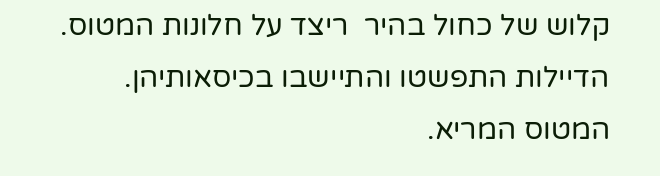קלוש של כחול בהיר  ריצד על חלונות המטוס. הדיילות התפשטו והתיישבו בכיסאותיהן. המטוס המריא.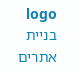logo בניית אתרים